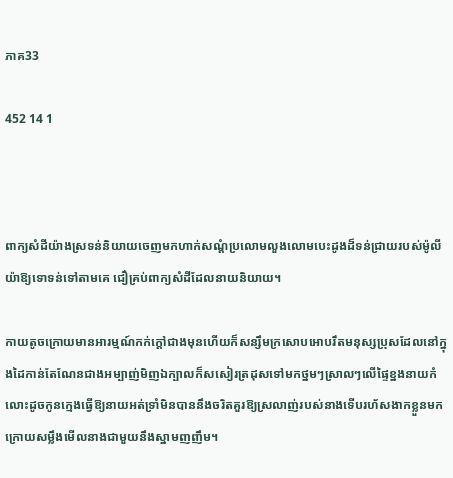ភាគ33

452 14 1



ពាក្យសំដីយ៉ាងស្រទន់និយាយចេញមកហាក់សណ្តំប្រលោមលួងលោមបេះដូងដ៏ទន់ជ្រាយរបស់ម៉ូលីយ៉ាឱ្យទោទន់ទៅតាមគេ ជឿគ្រប់ពាក្យសំដីដែលនាយនិយាយ។

កាយតូចក្រោយមានអារម្មណ៍កក់ក្តៅជាងមុនហើយក៏សន្សឹមក្រសោបអោបរឹតមនុស្សប្រុសដែលនៅក្នុងដៃកាន់តែណែនជាងអម្បាញ់មិញឯក្បាលក៏សសៀរត្រដុសទៅមកថ្នមៗស្រាលៗលើផ្ទៃខ្នងនាយកំលោះដូចកូនក្មេងធ្វើឱ្យនាយអត់ទ្រាំមិនបាននឹងចរិតគួរឱ្យស្រលាញ់របស់នាងទើបរហ័សងាកខ្លួនមកក្រោយសម្លឹងមើលនាងជាមួយនឹងស្នាមញញឹម។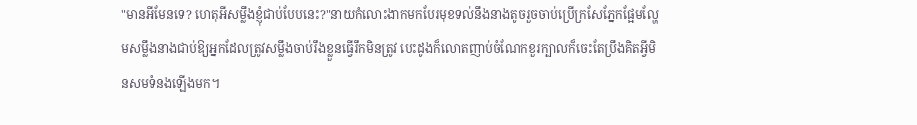"មានអីមែនទេ? ហេតុអីសម្លឹងខ្ញុំជាប់បែបនេះ?"នាយកំលោះងាកមកបែរមុខទល់នឹងនាងតូចរួចចាប់ប្រើក្រសែភ្នែកផ្អែមល្ហែមសម្លឹងនាងជាប់ឱ្យអ្នកដែលត្រូវសម្លឹងចាប់រឹងខ្លួនធ្វើរឹកមិនត្រូវ បេះដូងក៏លោតញាប់ចំណែកខួរក្បាលក៏ចេះតែប្រឹងគិតអ្វីមិនសមទំនងឡើងមក។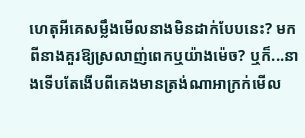ហេតុអីគេសម្លឹងមើលនាងមិនដាក់បែបនេះ? មកពីនាងគួរឱ្យស្រលាញ់ពេកឬយ៉ាងម៉េច? ឬក៏...នាងទើបតែងើបពីគេងមានត្រង់ណាអាក្រក់មើល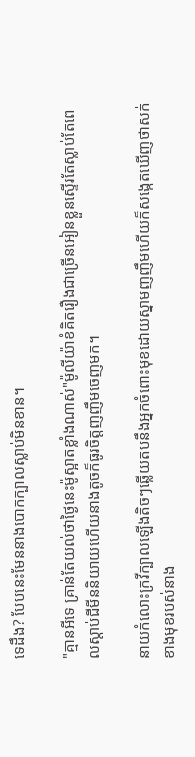ទេដឹង? បែបនេះមែននាងបោកក្បាលស្លាប់មិនខាន។

"គ្មានអីទេ គ្រាន់តែយល់ថាថ្ងៃនេះម៉ូស្អាតខ្លាំងណាស់"ម៉ូលីយ៉ាខំគិតរឿងជាច្រើនអៀនខ្លួនស្ទើរតែស្លាប់តែពេលស្តាប់ជីមីននិយាយហើយនាងតូចក៏ធូរចិត្តញញឹមចេញមក។

នាយកំលោះក្រវីក្បាលឡើងតិចៗឆ្លើយតបនឹងអ្នកចំពោះមុខដោយស្នាមញញឹមហើយក៏សង្កេតឃើញថាសក់ខាងមុខរបស់នាង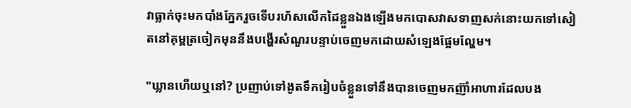វាធ្លាក់ចុះមកបាំងភ្នែករួចទើបរហ័សលើកដៃខ្លួនឯងឡើងមកបោសវាសទាញសក់នោះយកទៅសៀតនៅគុម្ពត្រចៀកមុននឹងបង្ហើរសំណួរបន្ទាប់ចេញមកដោយសំឡេងផ្អែមល្ហែម។

"ឃ្លានហើយឬនៅ? ប្រញាប់ទៅងូតទឹករៀបចំខ្លួនទៅនឹងបានចេញមកញ៊ាំអាហារដែលបង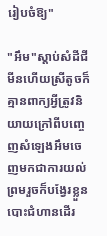រៀបចំឱ្យ"

"អឹម"ស្តាប់សំដីជីមីនហើយស្រីតូចក៏គ្មានពាក្យអ្វីត្រូវនិយាយក្រៅពីបញ្ចេញសំឡេងអឹមចេញមកជាការយល់ព្រមរួចក៏បង្វែរខ្លួនបោះជំហានដើរ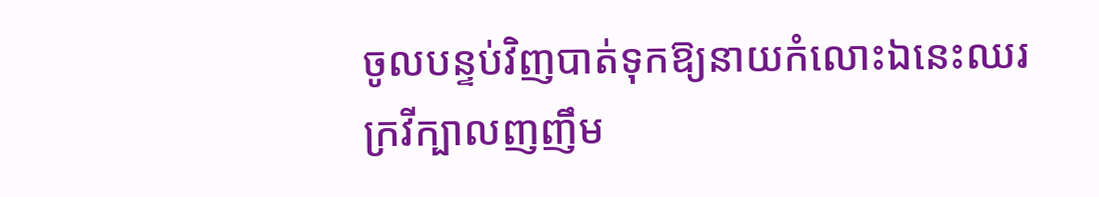ចូលបន្ទប់វិញបាត់ទុកឱ្យនាយកំលោះឯនេះឈរក្រវីក្បាលញញឹម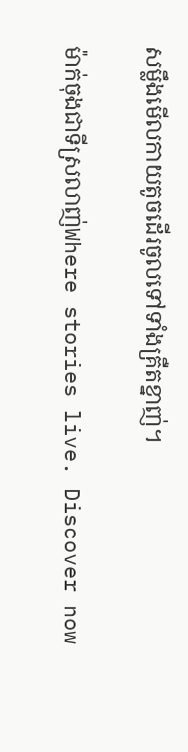សម្លឹងមើលកាយតូចដើរចូលទៅទាំងគ្រឺតខ្នាញ់។

ម៉ាក់ចុងជាទីស្រលាញ់Where stories live. Discover now